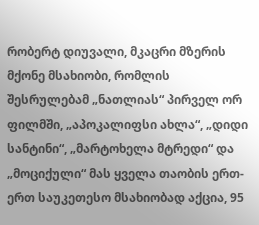რობერტ დიუვალი, მკაცრი მზერის მქონე მსახიობი, რომლის შესრულებამ „ნათლიას“ პირველ ორ ფილმში, „აპოკალიფსი ახლა“, „დიდი სანტინი“, „მარტოხელა მტრედი“ და „მოციქული“ მას ყველა თაობის ერთ-ერთ საუკეთესო მსახიობად აქცია, 95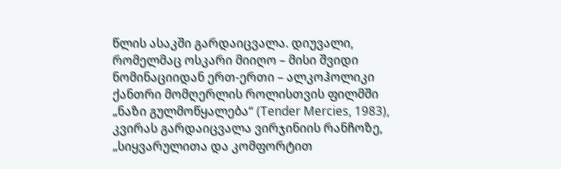წლის ასაკში გარდაიცვალა. დიუვალი, რომელმაც ოსკარი მიიღო – მისი შვიდი ნომინაციიდან ერთ-ერთი – ალკოჰოლიკი ქანთრი მომღერლის როლისთვის ფილმში „ნაზი გულმოწყალება“ (Tender Mercies, 1983), კვირას გარდაიცვალა ვირჯინიის რანჩოზე, „სიყვარულითა და კომფორტით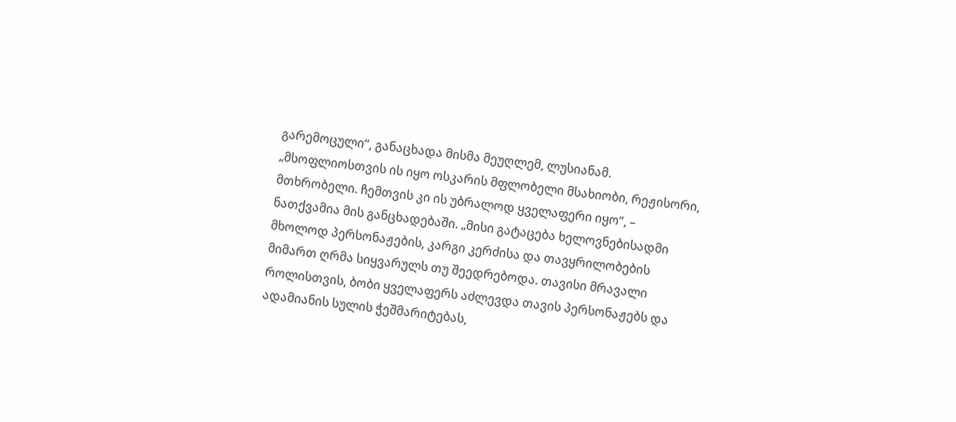გარემოცული“, განაცხადა მისმა მეუღლემ, ლუსიანამ. „მსოფლიოსთვის ის იყო ოსკარის მფლობელი მსახიობი, რეჟისორი, მთხრობელი. ჩემთვის კი ის უბრალოდ ყველაფერი იყო“, – ნათქვამია მის განცხადებაში. „მისი გატაცება ხელოვნებისადმი მხოლოდ პერსონაჟების, კარგი კერძისა და თავყრილობების მიმართ ღრმა სიყვარულს თუ შეედრებოდა. თავისი მრავალი როლისთვის, ბობი ყველაფერს აძლევდა თავის პერსონაჟებს და ადამიანის სულის ჭეშმარიტებას,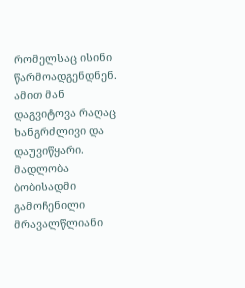რომელსაც ისინი წარმოადგენდნენ. ამით მან დაგვიტოვა რაღაც ხანგრძლივი და დაუვიწყარი. მადლობა ბობისადმი გამოჩენილი მრავალწლიანი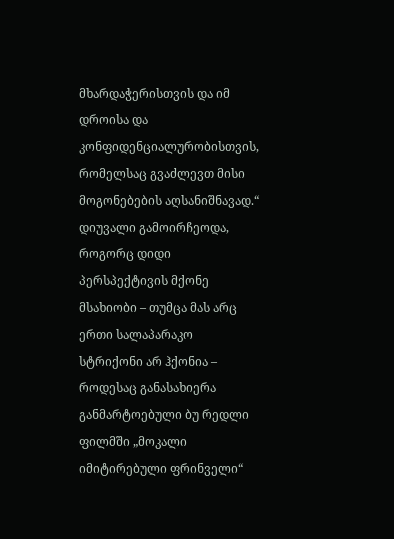მხარდაჭერისთვის და იმ დროისა და კონფიდენციალურობისთვის, რომელსაც გვაძლევთ მისი მოგონებების აღსანიშნავად.“ დიუვალი გამოირჩეოდა, როგორც დიდი პერსპექტივის მქონე მსახიობი – თუმცა მას არც ერთი სალაპარაკო სტრიქონი არ ჰქონია – როდესაც განასახიერა განმარტოებული ბუ რედლი ფილმში „მოკალი იმიტირებული ფრინველი“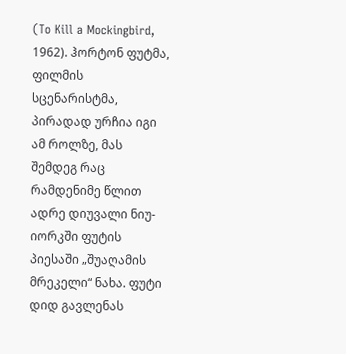(To Kill a Mockingbird, 1962). ჰორტონ ფუტმა, ფილმის სცენარისტმა, პირადად ურჩია იგი ამ როლზე, მას შემდეგ რაც რამდენიმე წლით ადრე დიუვალი ნიუ-იორკში ფუტის პიესაში „შუაღამის მრეკელი“ ნახა. ფუტი დიდ გავლენას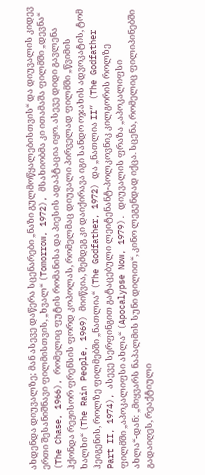ახდენდა დიუვალზე; მან ასევე დაწერა სცენარები „ნაზი გულმოწყალებისთვის“ და დიუვალის კიდევ ერთი შესანიშნავი ფილმისთვის, „ხვალ“ (Tomorrow, 1972), მსახიობმა კი ითამაშა ფილმში „დევნა“ (The Chase, 1966), რომელიც ფუტის რომანისა და პიესის ადაპტაცია იყო. ასევე დიდი გავლენა ჰქონდა რეჟისორ ფრენსის ფორდ კოპოლას, რომელმაც დიუვალი პირველად ფილმში „წვიმის ხალხი“ (The Rain People, 1969) მიიწვია, შემდეგ კი დაიქირავა იგი სანდო ოჯახის ადვოკატის, ტომ ჰეიგენის, როლზე ფილმებში „ნათლია“ (The Godfather, 1972) და „ნათლია II“ (The Godfather Part II, 1974), ასევე სერფინგით გატაცებული ლეიტენანტ-პოლკოვნიკ კილგორის როლზე ფილმში „აპოკალიფსი ახლა“ (Apocalypse Now, 1979). დიუვალის ფრაზა „აპოკალიფსი ახლა“-დან: „მიყვარს ნაპალმის სუნი დილით“, კინო ლეგენდად იქცა. სცენა, რომელიც ფილიპინებში გადაიღეს, რეაქტიული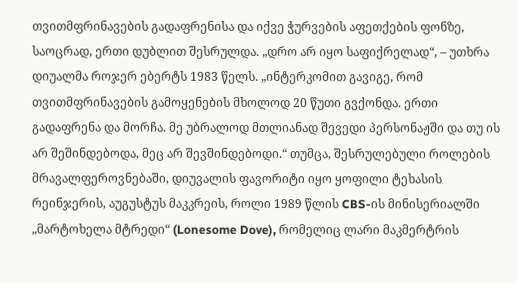თვითმფრინავების გადაფრენისა და იქვე ჭურვების აფეთქების ფონზე, საოცრად, ერთი დუბლით შესრულდა. „დრო არ იყო საფიქრელად“, – უთხრა დიუალმა როჯერ ებერტს 1983 წელს. „ინტერკომით გავიგე, რომ თვითმფრინავების გამოყენების მხოლოდ 20 წუთი გვქონდა. ერთი გადაფრენა და მორჩა. მე უბრალოდ მთლიანად შევედი პერსონაჟში და თუ ის არ შეშინდებოდა, მეც არ შევშინდებოდი.“ თუმცა, შესრულებული როლების მრავალფეროვნებაში, დიუვალის ფავორიტი იყო ყოფილი ტეხასის რეინჯერის, აუგუსტუს მაკკრეის, როლი 1989 წლის CBS-ის მინისერიალში „მარტოხელა მტრედი“ (Lonesome Dove), რომელიც ლარი მაკმერტრის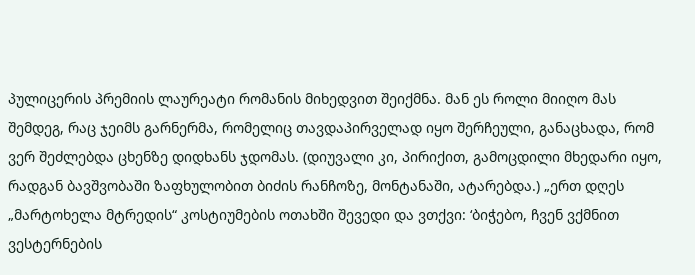პულიცერის პრემიის ლაურეატი რომანის მიხედვით შეიქმნა. მან ეს როლი მიიღო მას შემდეგ, რაც ჯეიმს გარნერმა, რომელიც თავდაპირველად იყო შერჩეული, განაცხადა, რომ ვერ შეძლებდა ცხენზე დიდხანს ჯდომას. (დიუვალი კი, პირიქით, გამოცდილი მხედარი იყო, რადგან ბავშვობაში ზაფხულობით ბიძის რანჩოზე, მონტანაში, ატარებდა.) „ერთ დღეს „მარტოხელა მტრედის“ კოსტიუმების ოთახში შევედი და ვთქვი: ‘ბიჭებო, ჩვენ ვქმნით ვესტერნების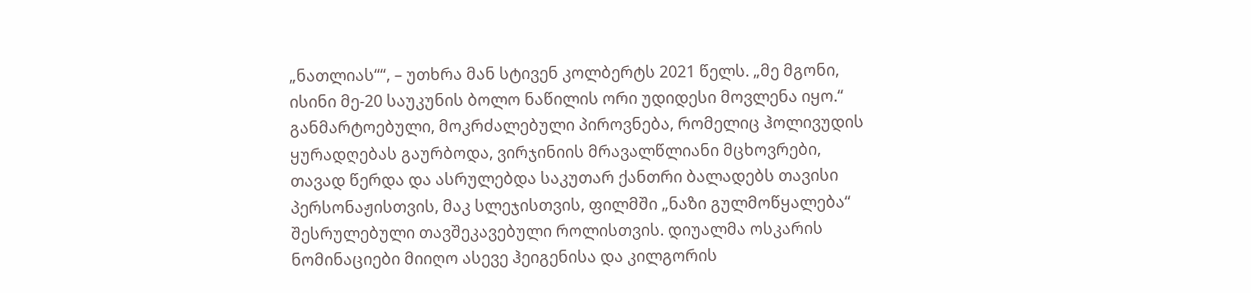„ნათლიას““, – უთხრა მან სტივენ კოლბერტს 2021 წელს. „მე მგონი, ისინი მე-20 საუკუნის ბოლო ნაწილის ორი უდიდესი მოვლენა იყო.“ განმარტოებული, მოკრძალებული პიროვნება, რომელიც ჰოლივუდის ყურადღებას გაურბოდა, ვირჯინიის მრავალწლიანი მცხოვრები, თავად წერდა და ასრულებდა საკუთარ ქანთრი ბალადებს თავისი პერსონაჟისთვის, მაკ სლეჯისთვის, ფილმში „ნაზი გულმოწყალება“ შესრულებული თავშეკავებული როლისთვის. დიუალმა ოსკარის ნომინაციები მიიღო ასევე ჰეიგენისა და კილგორის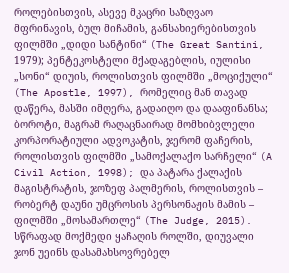როლებისთვის, ასევე მკაცრი საზღვაო მფრინავის, ბულ მიჩამის, განსახიერებისთვის ფილმში „დიდი სანტინი“ (The Great Santini, 1979); პენტეკოსტელი მქადაგებლის, იულისი „სონი“ დიუის, როლისთვის ფილმში „მოციქული“ (The Apostle, 1997), რომელიც მან თავად დაწერა, მასში იმღერა, გადაიღო და დააფინანსა; ბოროტი, მაგრამ რაღაცნაირად მომხიბვლელი კორპორატიული ადვოკატის, ჯერომ ფაჩერის, როლისთვის ფილმში „სამოქალაქო სარჩელი“ (A Civil Action, 1998); და პატარა ქალაქის მაგისტრატის, ჯოზეფ პალმერის, როლისთვის – რობერტ დაუნი უმცროსის პერსონაჟის მამის – ფილმში „მოსამართლე“ (The Judge, 2015). სწრაფად მოქმედი ყაჩაღის როლში, დიუვალი ჯონ უეინს დასამახსოვრებელ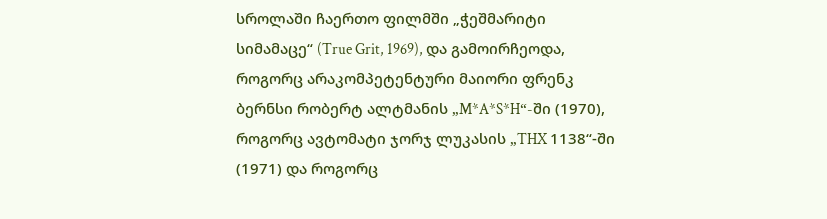სროლაში ჩაერთო ფილმში „ჭეშმარიტი სიმამაცე“ (True Grit, 1969), და გამოირჩეოდა, როგორც არაკომპეტენტური მაიორი ფრენკ ბერნსი რობერტ ალტმანის „M*A*S*H“-ში (1970), როგორც ავტომატი ჯორჯ ლუკასის „THX 1138“-ში (1971) და როგორც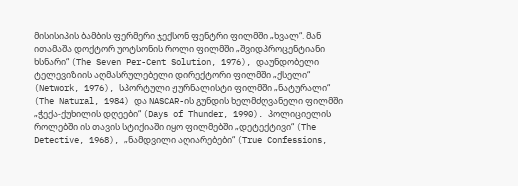მისისიპის ბამბის ფერმერი ჯექსონ ფენტრი ფილმში „ხვალ“. მან ითამაშა დოქტორ უოტსონის როლი ფილმში „შვიდპროცენტიანი ხსნარი“ (The Seven Per-Cent Solution, 1976), დაუნდობელი ტელევიზიის აღმასრულებელი დირექტორი ფილმში „ქსელი“ (Network, 1976), სპორტული ჟურნალისტი ფილმში „ნატურალი“ (The Natural, 1984) და NASCAR-ის გუნდის ხელმძღვანელი ფილმში „ჭექა-ქუხილის დღეები“ (Days of Thunder, 1990). პოლიციელის როლებში ის თავის სტიქიაში იყო ფილმებში „დეტექტივი“ (The Detective, 1968), „ნამდვილი აღიარებები“ (True Confessions,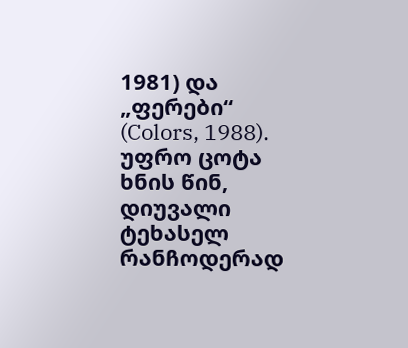1981) და „ფერები“ (Colors, 1988). უფრო ცოტა ხნის წინ, დიუვალი ტეხასელ რანჩოდერად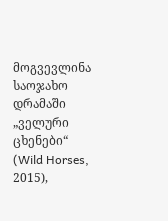მოგვევლინა საოჯახო დრამაში „ველური ცხენები“ (Wild Horses, 2015),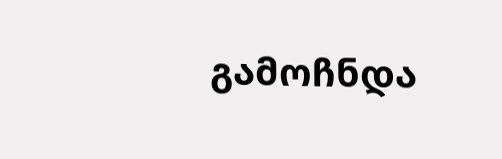გამოჩნდა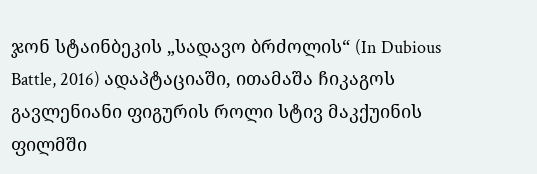ჯონ სტაინბეკის „სადავო ბრძოლის“ (In Dubious Battle, 2016) ადაპტაციაში, ითამაშა ჩიკაგოს გავლენიანი ფიგურის როლი სტივ მაკქუინის ფილმში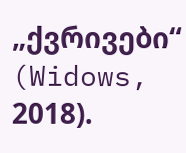„ქვრივები“ (Widows, 2018).